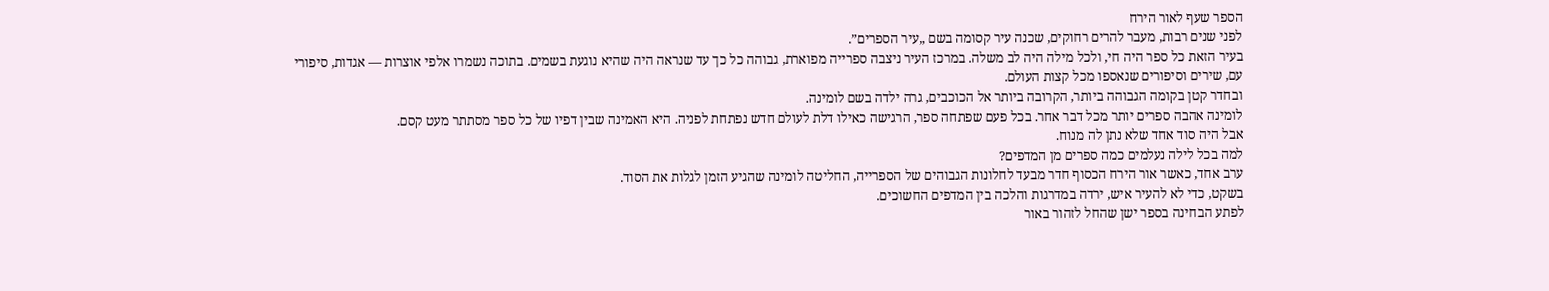הספר שעף לאור הירח
לפני שנים רבות, מעבר להרים רחוקים, שכנה עיר קסומה בשם „עיר הספרים”.
בעיר הזאת כל ספר היה חי, ולכל מילה היה לב משלה. במרכז העיר ניצבה ספרייה מפוארת, גבוהה כל כך עד שנראה היה שהיא נוגעת בשמים. בתוכה נשמרו אלפי אוצרות — אגדות, סיפורי עם, שירים וסיפורים שנאספו מכל קצות העולם.
ובחדר קטן בקומה הגבוהה ביותר, הקרובה ביותר אל הכוכבים, גרה ילדה בשם לומינה.
לומינה אהבה ספרים יותר מכל דבר אחר. בכל פעם שפתחה ספר, הרגישה כאילו דלת לעולם חדש נפתחת לפניה. היא האמינה שבין דפיו של כל ספר מסתתר מעט קסם.
אבל היה סוד אחד שלא נתן לה מנוח.
למה בכל לילה נעלמים כמה ספרים מן המדפים?
ערב אחד, כאשר אור הירח הכסוף חדר מבעד לחלונות הגבוהים של הספרייה, החליטה לומינה שהגיע הזמן לגלות את הסוד.
בשקט, כדי לא להעיר איש, ירדה במדרגות והלכה בין המדפים החשוכים.
לפתע הבחינה בספר ישן שהחל לזהור באור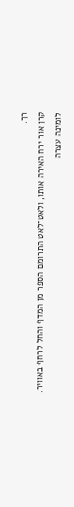רך.
קרן אור ירח האירה אותו, ולאט־לאט התרומם הספר מן המדף והחל לרחף באוויר.
לומינה עצרה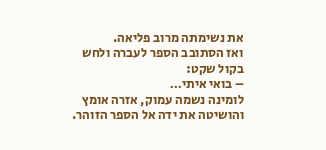את נשימתה מרוב פליאה.
ואז הסתובב הספר לעברה ולחש בקול שקט:
– בואי איתי…
לומינה נשמה עמוק, אזרה אומץ והושיטה את ידה אל הספר הזוהר.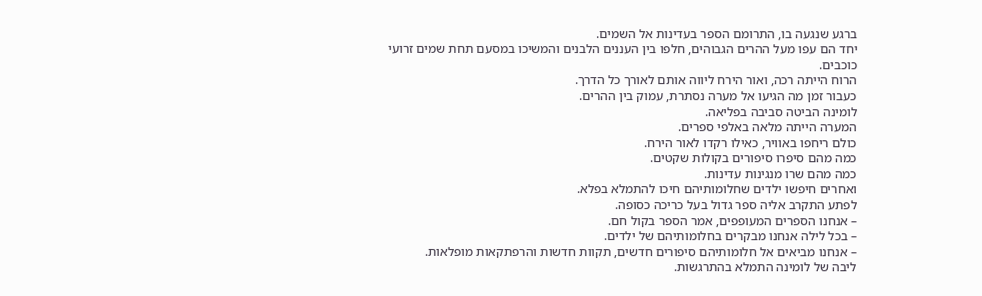ברגע שנגעה בו, התרומם הספר בעדינות אל השמים.
יחד הם עפו מעל ההרים הגבוהים, חלפו בין העננים הלבנים והמשיכו במסעם תחת שמים זרועי כוכבים.
הרוח הייתה רכה, ואור הירח ליווה אותם לאורך כל הדרך.
כעבור זמן מה הגיעו אל מערה נסתרת, עמוק בין ההרים.
לומינה הביטה סביבה בפליאה.
המערה הייתה מלאה באלפי ספרים.
כולם ריחפו באוויר, כאילו רקדו לאור הירח.
כמה מהם סיפרו סיפורים בקולות שקטים.
כמה מהם שרו מנגינות עדינות.
ואחרים חיפשו ילדים שחלומותיהם חיכו להתמלא בפלא.
לפתע התקרב אליה ספר גדול בעל כריכה כסופה.
– אנחנו הספרים המעופפים, אמר הספר בקול חם.
– בכל לילה אנחנו מבקרים בחלומותיהם של ילדים.
– אנחנו מביאים אל חלומותיהם סיפורים חדשים, תקוות חדשות והרפתקאות מופלאות.
ליבה של לומינה התמלא בהתרגשות.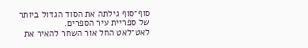סוף־סוף גילתה את הסוד הגדול ביותר של ספריית עיר הספרים.
לאט־לאט החל אור השחר להאיר את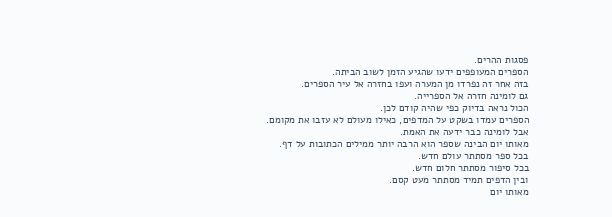פסגות ההרים.
הספרים המעופפים ידעו שהגיע הזמן לשוב הביתה.
בזה אחר זה נפרדו מן המערה ועפו בחזרה אל עיר הספרים.
גם לומינה חזרה אל הספרייה.
הכול נראה בדיוק כפי שהיה קודם לכן.
הספרים עמדו בשקט על המדפים, כאילו מעולם לא עזבו את מקומם.
אבל לומינה כבר ידעה את האמת.
מאותו יום הבינה שספר הוא הרבה יותר ממילים הכתובות על דף.
בכל ספר מסתתר עולם חדש.
בכל סיפור מסתתר חלום חדש.
ובין הדפים תמיד מסתתר מעט קסם.
מאותו יום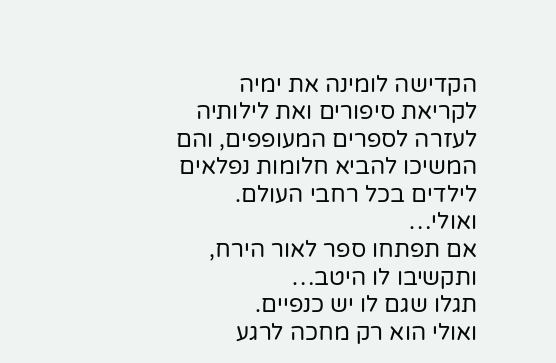הקדישה לומינה את ימיה לקריאת סיפורים ואת לילותיה לעזרה לספרים המעופפים, והם המשיכו להביא חלומות נפלאים לילדים בכל רחבי העולם.
ואולי…
אם תפתחו ספר לאור הירח,
ותקשיבו לו היטב…
תגלו שגם לו יש כנפיים.
ואולי הוא רק מחכה לרגע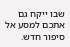שבו ייקח גם אתכם למסע אל סיפור חדש.